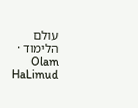עולם הלימוד · Olam HaLimud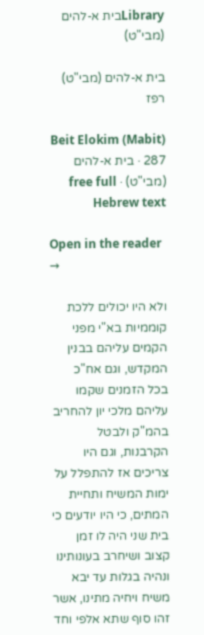Libraryבית א-להים (מבי"ט)

בית א-להים (מבי"ט) רפז

Beit Elokim (Mabit) 287 · בית א-להים (מבי"ט) · free full Hebrew text

Open in the reader →

ולא היו יכולים ללכת קוממיות בא"י מפני הקמים עליהם בבנין המקדש, וגם אח"כ בכל הזמנים שקמו עליהם מלכי יון להחריב בהמ"ק ולבטל הקרבנות, וגם היו צריכים אז להתפלל על ימות המשיח ותחיית המתים, כי היו יודעים כי בית שני היה לו זמן קצוב ושיחרב בעונותינו ונהיה בגלות עד יבא משיח ויחיה מתינו, אשר זהו סוף שתא אלפי וחד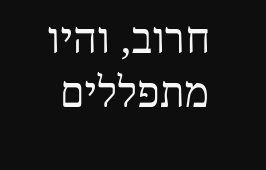חרוב, והיו מתפללים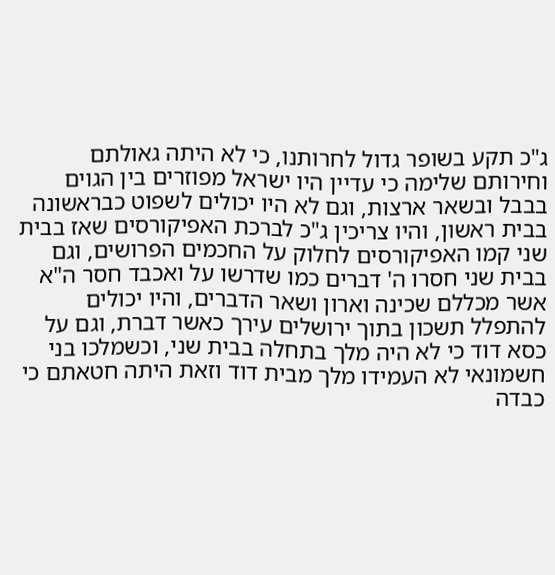ג"כ תקע בשופר גדול לחרותנו, כי לא היתה גאולתם וחירותם שלימה כי עדיין היו ישראל מפוזרים בין הגוים בבבל ובשאר ארצות, וגם לא היו יכולים לשפוט כבראשונה בבית ראשון, והיו צריכין ג"כ לברכת האפיקורסים שאז בבית שני קמו האפיקורסים לחלוק על החכמים הפרושים, וגם בבית שני חסרו ה' דברים כמו שדרשו על ואכבד חסר ה"א אשר מכללם שכינה וארון ושאר הדברים, והיו יכולים להתפלל תשכון בתוך ירושלים עירך כאשר דברת, וגם על כסא דוד כי לא היה מלך בתחלה בבית שני, וכשמלכו בני חשמונאי לא העמידו מלך מבית דוד וזאת היתה חטאתם כי כבדה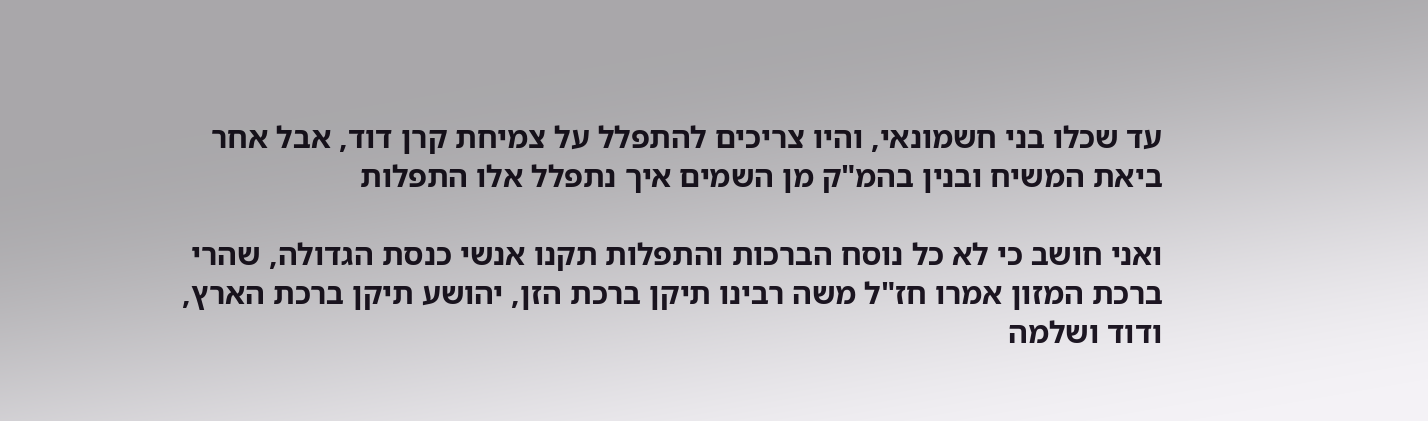עד שכלו בני חשמונאי, והיו צריכים להתפלל על צמיחת קרן דוד, אבל אחר ביאת המשיח ובנין בהמ"ק מן השמים איך נתפלל אלו התפלות

ואני חושב כי לא כל נוסח הברכות והתפלות תקנו אנשי כנסת הגדולה, שהרי ברכת המזון אמרו חז"ל משה רבינו תיקן ברכת הזן, יהושע תיקן ברכת הארץ, ודוד ושלמה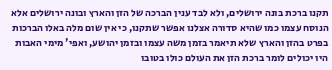תקנו ברכת בונה ירושלים, ולא לבד ענין הברכה של הזן והארץ ובונה ירושלים אלא הנוסח עצמו כמו שהיא סדורה אצלנו אפשר שתקנו, כי אין שום מלה באלו הברכות בפרט בהזן והארץ שלא תיאמר בזמן משה עצמו ובזמן יהושע, ואפי' מימי האבות היו יכולים לומר ברכת הזן את העולם כולו בטובו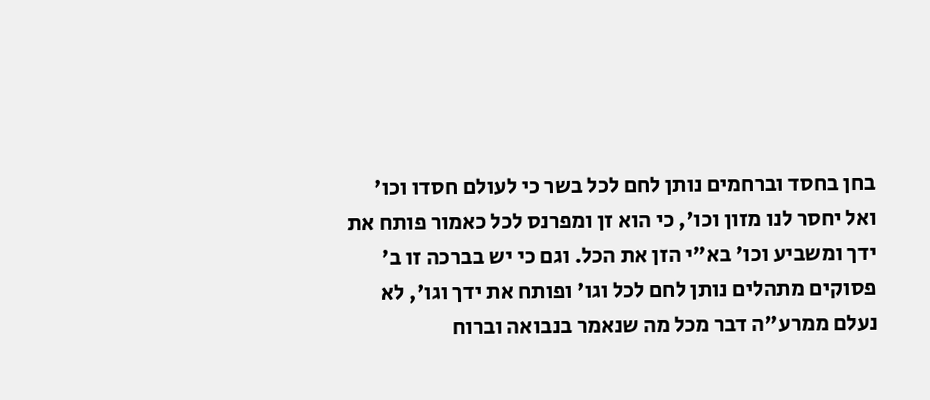בחן בחסד וברחמים נותן לחם לכל בשר כי לעולם חסדו וכו' ואל יחסר לנו מזון וכו', כי הוא זן ומפרנס לכל כאמור פותח את ידך ומשביע וכו' בא"י הזן את הכל. וגם כי יש בברכה זו ב' פסוקים מתהלים נותן לחם לכל וגו' ופותח את ידך וגו', לא נעלם ממרע"ה דבר מכל מה שנאמר בנבואה וברוח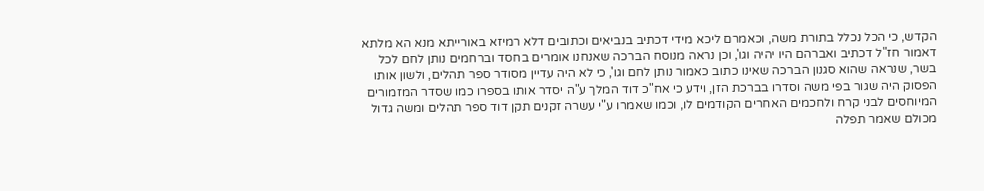הקדש, כי הכל נכלל בתורת משה, וכאמרם ליכא מידי דכתיב בנביאים וכתובים דלא רמיזא באורייתא מנא הא מלתא דאמור חז"ל דכתיב ואברהם היו יהיה וגו', וכן נראה מנוסח הברכה שאנחנו אומרים בחסד וברחמים נותן לחם לכל בשר, שנראה שהוא סגנון הברכה שאינו כתוב כאמור נותן לחם וגו', כי לא היה עדיין מסודר ספר תהלים, ולשון אותו הפסוק היה שגור בפי משה וסדרו בברכת הזן, וידע כי אח"כ דוד המלך ע"ה יסדר אותו בספרו כמו שסדר המזמורים המיוחסים לבני קרח ולחכמים האחרים הקודמים לו, וכמו שאמרו ע"י עשרה זקנים תקן דוד ספר תהלים ומשה גדול מכולם שאמר תפלה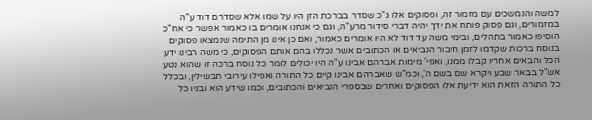למשה והנמשכים עם מזמור זה, ופסוקים אלו ג"כ שסדר בברכת הזן היו על שמו אלא שסדרם דוד ע"ה במזמורים, וגם פסוק פותח את ידך יהיה דברי סידור מרע"ה, וגם כי אנחנו אומרים בו כאמור אפשר כי אח"כ הוסיפו כאמור בתהלים, ובימי משה עד דוד לא היו אומרים כאמור, ואם כן אינו מן התימה שנמצאו פסוקים בנוסח ברכות שקדמו לזמן חיבור הנביאים או הכתובים אשר נכללו בהם אותם הפסוקים, כי משה רבינו ידע הכל והבאים אחריו קבלו ממנו, ואפי' מימות אברהם אבינו ע"ה היו יכולים לומר כל נוסח ברכה זו שהוא נטע אש"ל בבאר שבע ויקרא שם בשם ה', וכמ"ש שאברהם אבינו קיים כל התורה ואפילו עירובי תבשילין, ובכלל כל התורה הזאת הוא ידיעת אלו הפסוקים ואחרים שבספרי הנביאים והכתובים, וכמו שידע הוא ובניו כל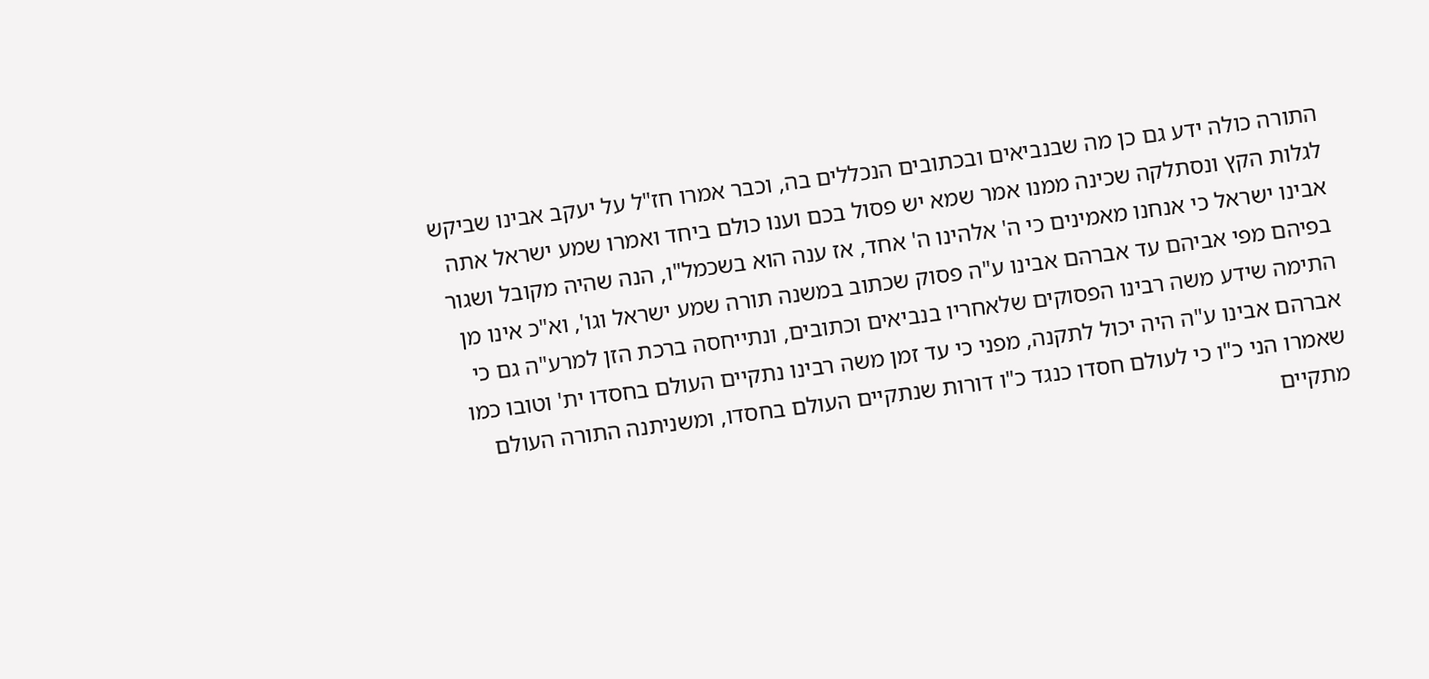התורה כולה ידע גם כן מה שבנביאים ובכתובים הנכללים בה, וכבר אמרו חז"ל על יעקב אבינו שביקש לגלות הקץ ונסתלקה שכינה ממנו אמר שמא יש פסול בכם וענו כולם ביחד ואמרו שמע ישראל אתה אבינו ישראל כי אנחנו מאמינים כי ה' אלהינו ה' אחד, אז ענה הוא בשכמל"ו, הנה שהיה מקובל ושגור בפיהם מפי אביהם עד אברהם אבינו ע"ה פסוק שכתוב במשנה תורה שמע ישראל וגו', וא"כ אינו מן התימה שידע משה רבינו הפסוקים שלאחריו בנביאים וכתובים, ונתייחסה ברכת הזן למרע"ה גם כי אברהם אבינו ע"ה היה יכול לתקנה, מפני כי עד זמן משה רבינו נתקיים העולם בחסדו ית' וטובו כמו שאמרו הני כ"ו כי לעולם חסדו כנגד כ"ו דורות שנתקיים העולם בחסדו, ומשניתנה התורה העולם מתקיים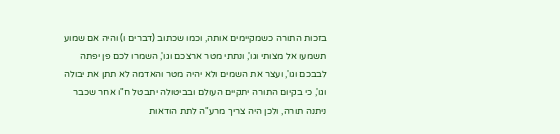בזכות התורה כשמקיימים אותה, וכמו שכתוב (דברים ו) והיה אם שמוע תשמעו אל מצותי וגו', ונתתי מטר ארצכם וגו', השמרו לכם פן יפתה לבבכם וגו', ועצר את השמים ולא יהיה מטר והאדמה לא תתן את יבולה וגו', כי בקיום התורה יתקיים העולם ובביטולה יתבטל ח"ו אחר שכבר ניתנה תורה, ולכן היה צריך מרע"ה לתת הודאות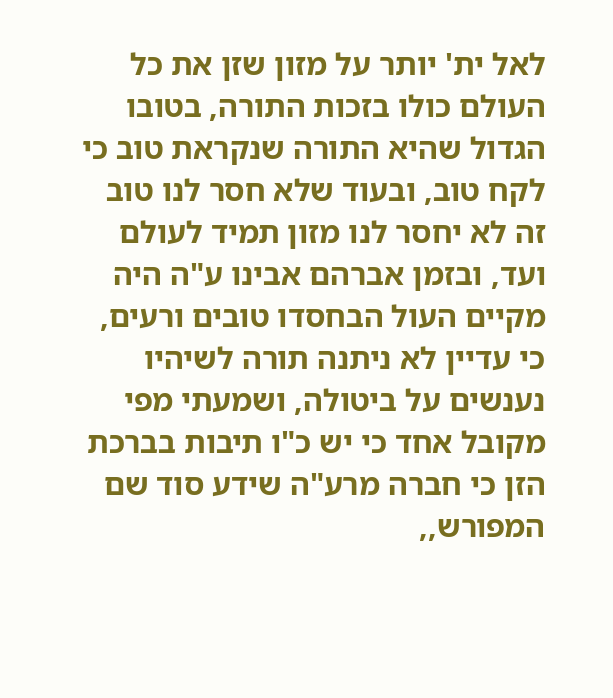לאל ית' יותר על מזון שזן את כל העולם כולו בזכות התורה, בטובו הגדול שהיא התורה שנקראת טוב כי לקח טוב, ובעוד שלא חסר לנו טוב זה לא יחסר לנו מזון תמיד לעולם ועד, ובזמן אברהם אבינו ע"ה היה מקיים העול הבחסדו טובים ורעים, כי עדיין לא ניתנה תורה לשיהיו נענשים על ביטולה, ושמעתי מפי מקובל אחד כי יש כ"ו תיבות בברכת הזן כי חברה מרע"ה שידע סוד שם המפורש,,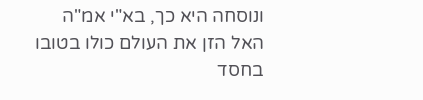ונוסחה היא כך, בא"י אמ"ה האל הזן את העולם כולו בטובו בחסד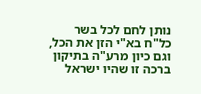נותן לחם לכל בשר כל"ח בא"י הזן את הכל, וגם כיון מרע"ה בתיקון ברכה זו שהיו ישראל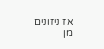אז ניזונים מן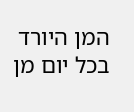המן היורד בכל יום מן